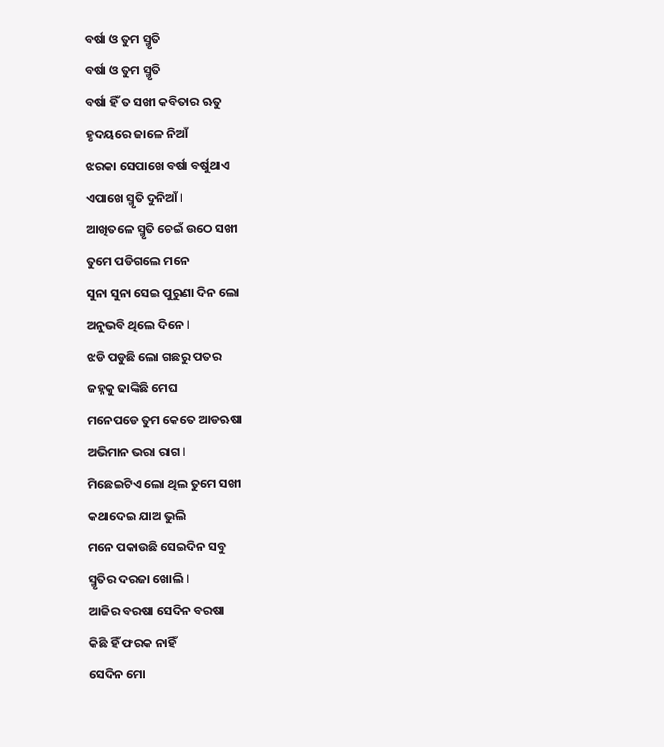ବର୍ଷା ଓ ତୁମ ସ୍ମୃତି
ବର୍ଷା ଓ ତୁମ ସ୍ମୃତି
ବର୍ଷା ହିଁ ତ ସଖୀ କବିତାର ଋତୁ
ହୃଦୟରେ ଜାଳେ ନିଆଁ
ଝରକା ସେପାଖେ ବର୍ଷା ବର୍ଷୁଥାଏ
ଏପାଖେ ସ୍ମୃତି ଦୁନିଆଁ I
ଆଖିତଳେ ସ୍ମୃତି ଚେଇଁ ଉଠେ ସଖୀ
ତୁମେ ପଡିଗଲେ ମନେ
ସୁନା ସୁନା ସେଇ ପୁରୁଣା ଦିନ ଲୋ
ଅନୁଭବି ଥିଲେ ଦିନେ I
ଝଡି ପଡୁଛି ଲୋ ଗଛରୁ ପତର
ଜହ୍ନକୁ ଢାଙ୍କିଛି ମେଘ
ମନେପଡେ ତୁମ କେତେ ଆଡଋଷା
ଅଭିମାନ ଭରା ରାଗ I
ମିଛେଇଟିଏ ଲୋ ଥିଲ ତୁମେ ସଖୀ
କଥାଦେଇ ଯାଅ ଭୁଲି
ମନେ ପକାଉଛି ସେଇଦିନ ସବୁ
ସ୍ମୃତିର ଦରଜା ଖୋଲି I
ଆଜିର ବରଷା ସେଦିନ ବରଷା
କିଛି ହିଁ ଫରକ ନାହିଁ
ସେଦିନ ମୋ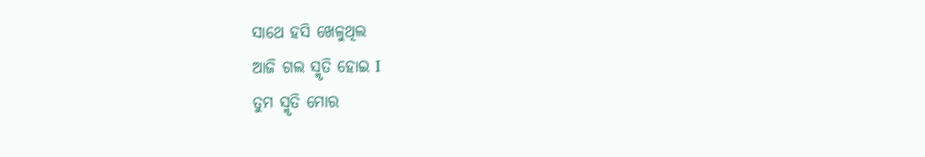ସାଥେ ହସି ଖେଳୁଥିଲ
ଆଜି ଗଲ ସ୍ମୃତି ହୋଇ I
ତୁମ ସ୍ମୃତି ମୋର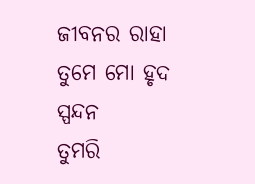ଜୀବନର ରାହା
ତୁମେ ମୋ ହୃଦ ସ୍ପନ୍ଦନ
ତୁମରି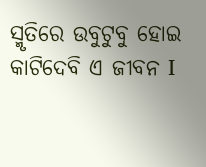ସ୍ମୃତିରେ ଉବୁଟୁବୁ ହୋଇ
କାଟିଦେବି ଏ ଜୀବନ I